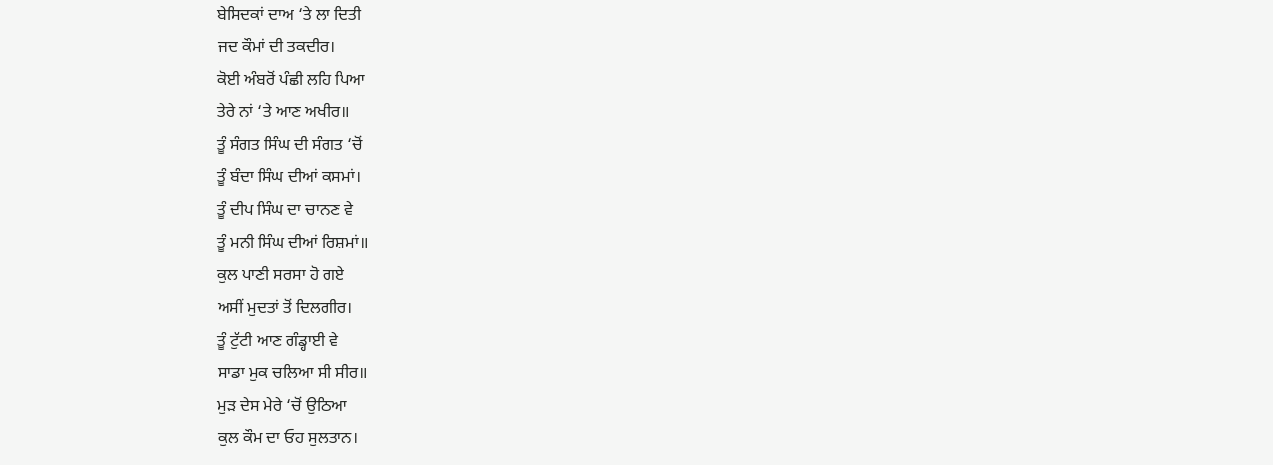ਬੇਸਿਦਕਾਂ ਦਾਅ ‘ਤੇ ਲਾ ਦਿਤੀ
ਜਦ ਕੌਮਾਂ ਦੀ ਤਕਦੀਰ।
ਕੋਈ ਅੰਬਰੋਂ ਪੰਛੀ ਲਹਿ ਪਿਆ
ਤੇਰੇ ਨਾਂ ‘ਤੇ ਆਣ ਅਖੀਰ॥
ਤੂੰ ਸੰਗਤ ਸਿੰਘ ਦੀ ਸੰਗਤ ‘ਚੋਂ
ਤੂੰ ਬੰਦਾ ਸਿੰਘ ਦੀਆਂ ਕਸਮਾਂ।
ਤੂੰ ਦੀਪ ਸਿੰਘ ਦਾ ਚਾਨਣ ਵੇ
ਤੂੰ ਮਨੀ ਸਿੰਘ ਦੀਆਂ ਰਿਸ਼ਮਾਂ॥
ਕੁਲ ਪਾਣੀ ਸਰਸਾ ਹੋ ਗਏ
ਅਸੀਂ ਮੁਦਤਾਂ ਤੋਂ ਦਿਲਗੀਰ।
ਤੂੰ ਟੁੱਟੀ ਆਣ ਗੰਡ੍ਹਾਈ ਵੇ
ਸਾਡਾ ਮੁਕ ਚਲਿਆ ਸੀ ਸੀਰ॥
ਮੁੜ ਦੇਸ ਮੇਰੇ ‘ਚੋਂ ਉਠਿਆ
ਕੁਲ ਕੌਮ ਦਾ ਓਹ ਸੁਲਤਾਨ।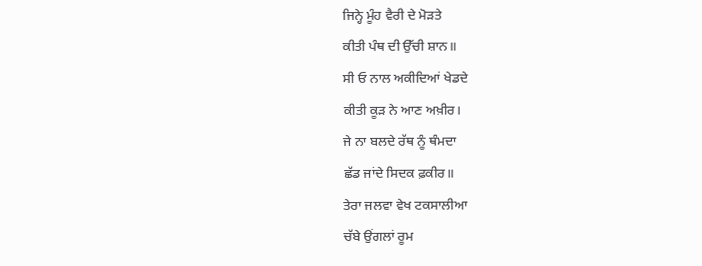ਜਿਨ੍ਹੇ ਮੂੰਹ ਵੈਰੀ ਦੇ ਮੋੜਤੇ
ਕੀਤੀ ਪੰਥ ਦੀ ਉੱਚੀ ਸ਼ਾਨ॥
ਸੀ ਓ ਨਾਲ ਅਕੀਦਿਆਂ ਖੇਡਦੇ
ਕੀਤੀ ਕੂੜ ਨੇ ਆਣ ਅਖ਼ੀਰ।
ਜੇ ਨਾ ਬਲਦੇ ਰੱਥ ਨੂੰ ਥੰਮਦਾ
ਛੱਡ ਜਾਂਦੇ ਸਿਦਕ ਫ਼ਕੀਰ॥
ਤੇਰਾ ਜਲਵਾ ਵੇਖ ਟਕਸਾਲੀਆ
ਚੱਬੇ ਉਂਗਲਾਂ ਰੂਮ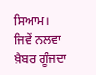ਸਿਆਮ।
ਜਿਵੇਂ ਨਲਵਾ ਖ਼ੈਬਰ ਗੂੰਜਦਾ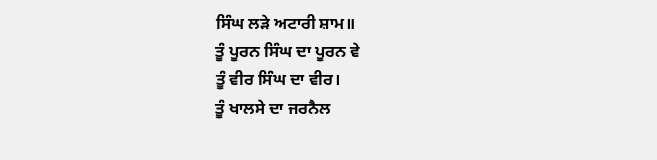ਸਿੰਘ ਲੜੇ ਅਟਾਰੀ ਸ਼ਾਮ॥
ਤੂੰ ਪੂਰਨ ਸਿੰਘ ਦਾ ਪੂਰਨ ਵੇ
ਤੂੰ ਵੀਰ ਸਿੰਘ ਦਾ ਵੀਰ।
ਤੂੰ ਖਾਲਸੇ ਦਾ ਜਰਨੈਲ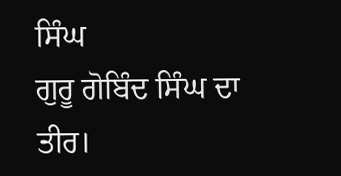ਸਿੰਘ
ਗੁਰੂ ਗੋਬਿੰਦ ਸਿੰਘ ਦਾ ਤੀਰ।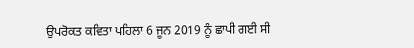ਉਪਰੋਕਤ ਕਵਿਤਾ ਪਹਿਲਾ 6 ਜੂਨ 2019 ਨੂੰ ਛਾਪੀ ਗਈ ਸੀ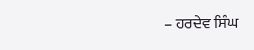– ਹਰਦੇਵ ਸਿੰਘ